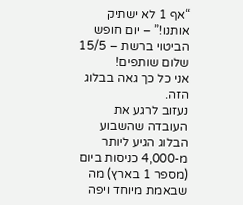“אף 1 לא ישתיק אותנו!” – יום חופש הביטוי ברשת – 15/5
שלום שותפים!
אני כל כך גאה בבלוג הזה.
נעזוב לרגע את העובדה שהשבוע הבלוג הגיע ליותר מ-4,000 כניסות ביום (מספר 1 בארץ) מה שבאמת מיוחד ויפה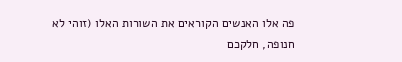פה אלו האנשים הקוראים את השורות האלו (זוהי לא חנופה, חלקכם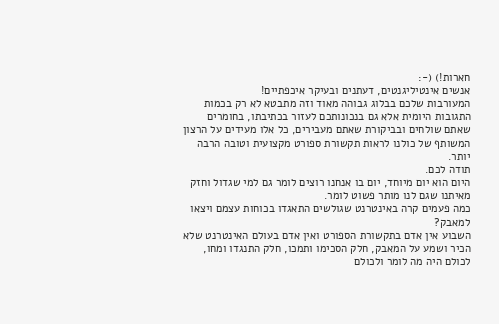חארות!) (-:
אנשים אינטיליגנטים, דעתנים ובעיקר איכפתיים!
המעורבות שלכם בבלוג גבוהה מאוד וזה מתבטא לא רק בכמות התגובות היומית אלא גם בנכונותכם לעזור בכתיבתו, בחומרים שאתם שולחים ובביקורת שאתם מעבירים, כל אלו מעידים על הרצון המשותף של כולנו לראות תקשורת ספורט מקצועית וטובה הרבה יותר.
תודה לכם.
היום הוא יום מיוחד, יום בו אנחנו רוצים לומר גם למי שגדול וחזק מאיתנו שגם לנו מותר פשוט לומר.
כמה פעמים קרה באינטרנט שגולשים התאגדו בכוחות עצמם ויצאו למאבק?
השבוע אין אדם בתקשורת הספורט ואין אדם בעולם האינטרנט שלא הכיר ושמע על המאבק, חלק הסכימו ותמכו, חלק התנגדו ומחו, לכולם היה מה לומר ולכולם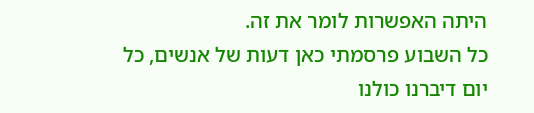היתה האפשרות לומר את זה.
כל השבוע פרסמתי כאן דעות של אנשים, כל יום דיברנו כולנו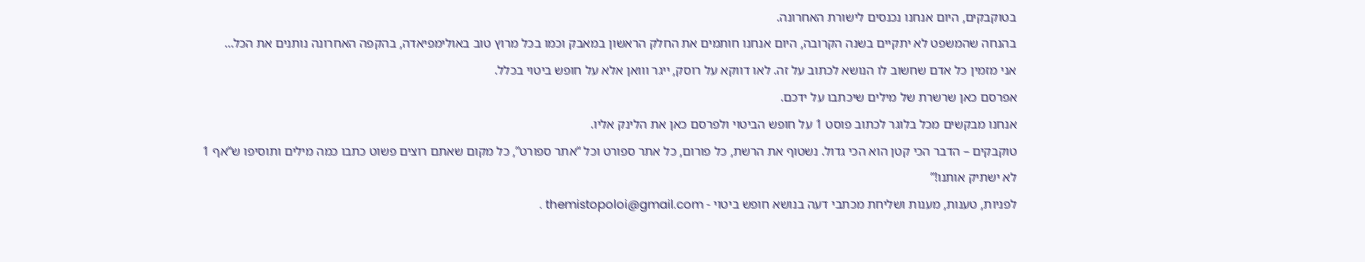בטוקבקים, היום אנחנו נכנסים לישורת האחרונה.
בהנחה שהמשפט לא יתקיים בשנה הקרובה, היום אנחנו חותמים את החלק הראשון במאבק וכמו בכל מרוץ טוב באולימפיאדה, בהקפה האחרונה נותנים את הכל…
אני מזמין כל אדם שחשוב לו הנושא לכתוב על זה. לאו דווקא על רוסק, ייגר ווואן אלא על חופש ביטוי בכלל.
אפרסם כאן שרשרת של מילים שיכתבו על ידכם.
אנחנו מבקשים מכל בלוגר לכתוב פוסט 1 על חופש הביטוי ולפרסם כאן את הלינק אליו.
טוקבקים – הדבר הכי קטן הוא הכי גדול. נשטוף את הרשת, כל פורום, כל אתר ספורט וכל “אתר ספורט”, כל מקום שאתם רוצים פשוט כתבו כמה מילים ותוסיפו ש“אף 1 לא ישתיק אותנו!”
לפניות, טענות, מענות ושליחת מכתבי דעה בנושא חופש ביטוי - themistopoloi@gmail.com .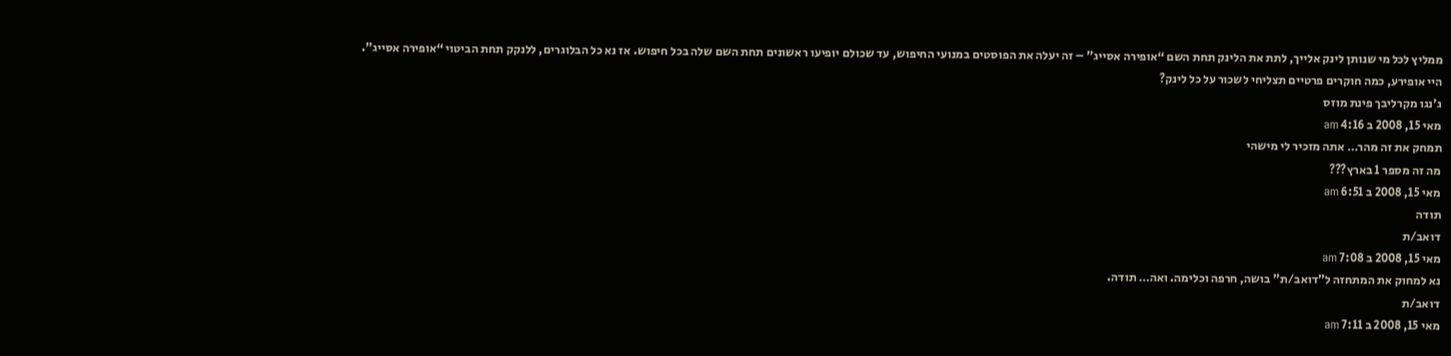ממליץ לכל מי שנותן לינק אלייך, לתת את הלינק תחת השם “אופירה אסייג” – זה יעלה את הפוסטים במנועי החיפוש, עד שכולם יופיעו ראשונים תחת השם שלה בכל חיפוש. אז נא כל הבלוגרים, ללנקק תחת הביטוי “אופירה אסייג”.
היי אופירע, כמה חוקרים פרטיים תצליחי לשכור על כל לינק?
ג'נגו מקרליבך פינת מוזס
מאי 15, 2008 ב 4:16 am
תמחק את זה מהר… אתה מזכיר לי מישהי
מה זה מספר 1 בארץ???
מאי 15, 2008 ב 6:51 am
תודה
דואב/ת
מאי 15, 2008 ב 7:08 am
נא למחוק את המתחזה ל”דואב/ת” בושה, חרפה וכלימה. ואה… תודה.
דואב/ת
מאי 15, 2008 ב 7:11 am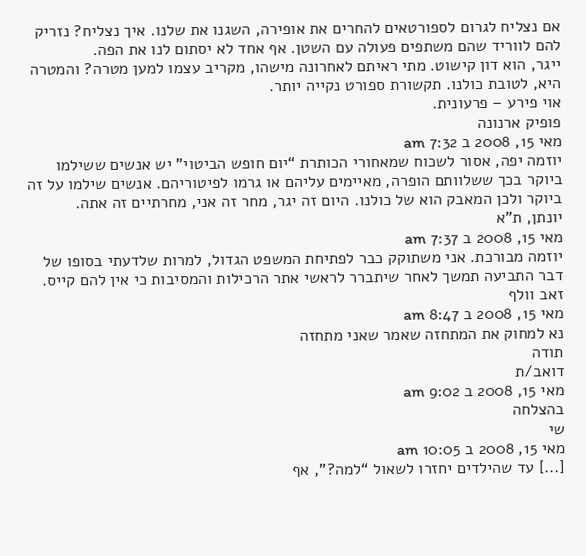אם נצליח לגרום לספורטאים להחרים את אופירה, השגנו את שלנו. איך נצליח? נזריק להם לווריד שהם משתפים פעולה עם השטן. אף אחד לא יסתום לנו את הפה.
ייגר, הוא דון קישוט. מתי ראיתם לאחרונה מישהו, מקריב עצמו למען מטרה? והמטרה היא, לטובת כולנו. תקשורת ספורט נקייה יותר.
אוי פירע – פרעונית.
פופיק ארנונה
מאי 15, 2008 ב 7:32 am
יוזמה יפה, אסור לשכוח שמאחורי הכותרת “יום חופש הביטוי” יש אנשים ששילמו ביוקר בכך ששלוותם הופרה, מאיימים עליהם או גרמו לפיטוריהם. אנשים שילמו על זה ביוקר ולכן המאבק הוא של כולנו. היום זה יגר, מחר זה אני, מחרתיים זה אתה.
יונתן, ת"א
מאי 15, 2008 ב 7:37 am
יוזמה מבורכת. אני משתוקק כבר לפתיחת המשפט הגדול, למרות שלדעתי בסופו של דבר התביעה תמשך לאחר שיתברר לראשי אתר הרכילות והמסיבות כי אין להם קייס.
זאב וולף
מאי 15, 2008 ב 8:47 am
נא למחוק את המתחזה שאמר שאני מתחזה
תודה
דואב/ת
מאי 15, 2008 ב 9:02 am
בהצלחה
שי
מאי 15, 2008 ב 10:05 am
[...] עד שהילדים יחזרו לשאול “למה?”, אף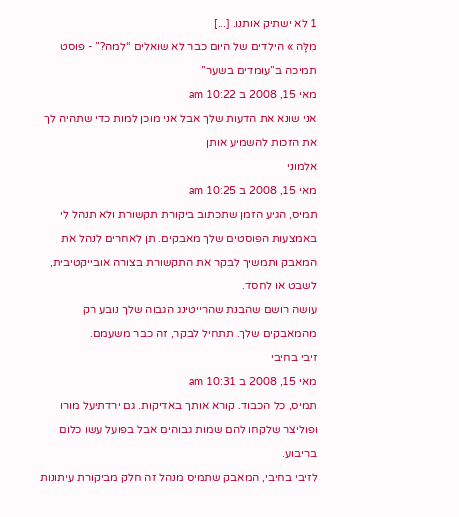1 לא ישתיק אותנו. [...]
מִלָּה » הילדים של היום כבר לא שואלים “למה?” - פוסט תמיכה ב”עומדים בשער”
מאי 15, 2008 ב 10:22 am
אני שונא את הדעות שלך אבל אני מוכן למות כדי שתהיה לך את הזכות להשמיע אותן
אלמוני
מאי 15, 2008 ב 10:25 am
תמיס, הגיע הזמן שתכתוב ביקורת תקשורת ולא תנהל לי באמצעות הפוסטים שלך מאבקים. תן לאחרים לנהל את המאבק ותמשיך לבקר את התקשורת בצורה אובייקטיבית, לשבט או לחסד.
עושה רושם שהבנת שהרייטינג הגבוה שלך נובע רק מהמאבקים שלך. תתחיל לבקר, זה כבר משעמם.
זיבי בחיבי
מאי 15, 2008 ב 10:31 am
תמיס, כל הכבוד. קורא אותך באדיקות. גם ירדתיעל מורו ופוליצר שלקחו להם שמות גבוהים אבל בפועל עשו כלום בריבוע.
לזיבי בחיבי, המאבק שתמיס מנהל זה חלק מביקורת עיתונות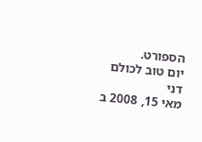הספורט.
יום טוב לכולם
דני
מאי 15, 2008 ב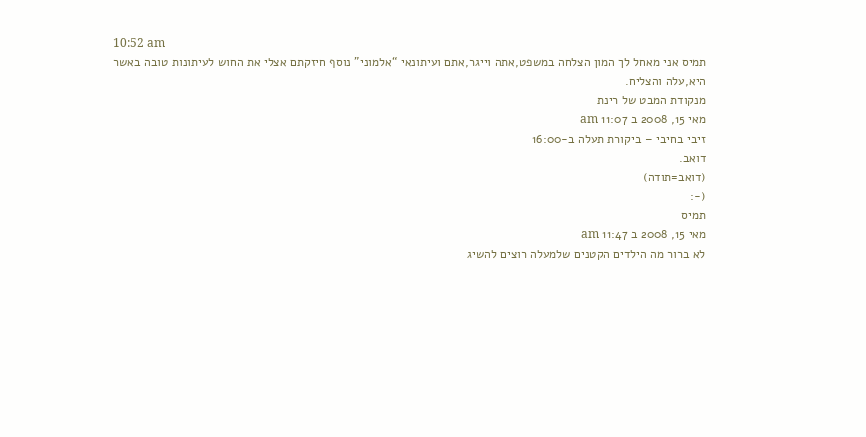10:52 am
תמיס אני מאחל לך המון הצלחה במשפט,אתה וייגר,אתם ועיתונאי “אלמוני” נוסף חיזקתם אצלי את החוש לעיתונות טובה באשר היא,עלה והצליח.
מנקודת המבט של רינת
מאי 15, 2008 ב 11:07 am
זיבי בחיבי – ביקורת תעלה ב-16:00
דואב.
(דואב=תודה)
(-:
תמיס
מאי 15, 2008 ב 11:47 am
לא ברור מה הילדים הקטנים שלמעלה רוצים להשיג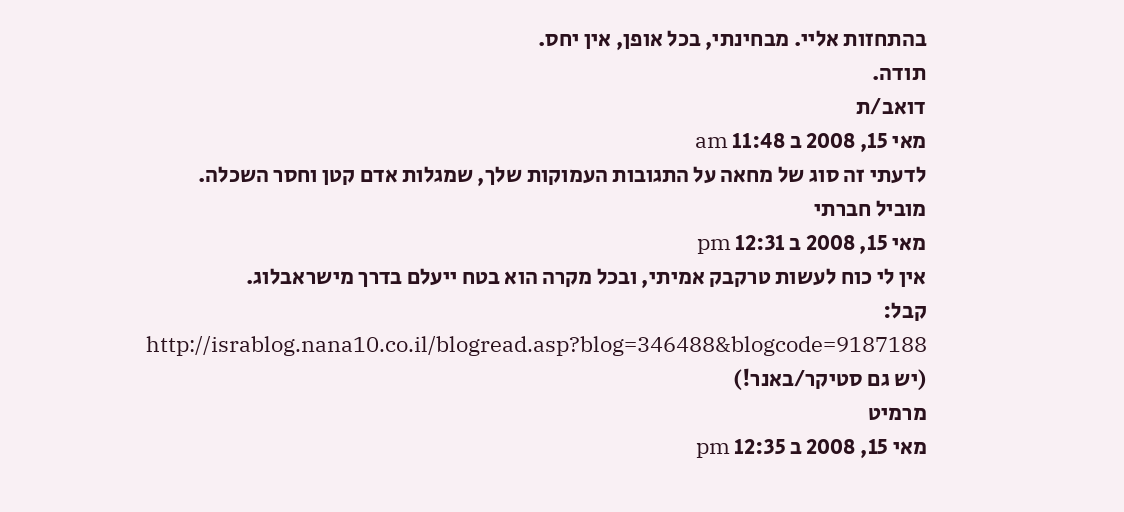בהתחזות אליי. מבחינתי, בכל אופן, אין יחס.
תודה.
דואב/ת
מאי 15, 2008 ב 11:48 am
לדעתי זה סוג של מחאה על התגובות העמוקות שלך, שמגלות אדם קטן וחסר השכלה.
מוביל חברתי
מאי 15, 2008 ב 12:31 pm
אין לי כוח לעשות טרקבק אמיתי, ובכל מקרה הוא בטח ייעלם בדרך מישראבלוג.
קבל:
http://israblog.nana10.co.il/blogread.asp?blog=346488&blogcode=9187188
(יש גם סטיקר/באנר!)
מרמיט
מאי 15, 2008 ב 12:35 pm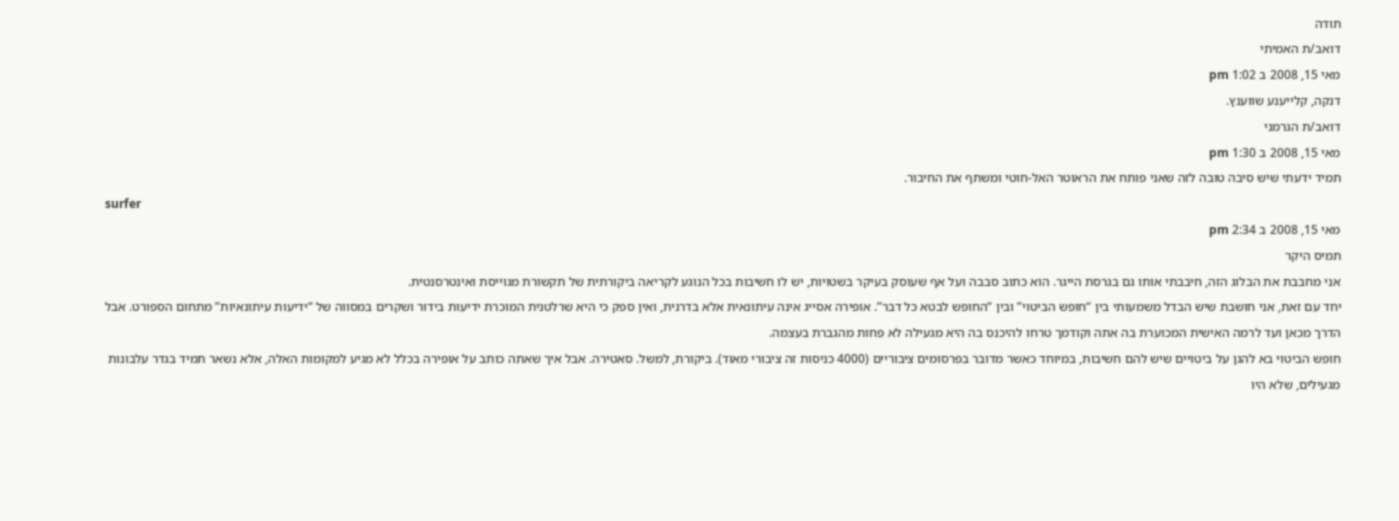תודה
דואב/ת האמיתי
מאי 15, 2008 ב 1:02 pm
דנקה, קלייענע שווענץ.
דואב/ת הגרמני
מאי 15, 2008 ב 1:30 pm
תמיד ידעתי שיש סיבה טובה לזה שאני פותח את הראוטר האל-חוטי ומשתף את החיבור.
surfer
מאי 15, 2008 ב 2:34 pm
תמיס היקר
אני מחבבת את הבלוג הזה, חיבבתי אותו גם בגרסת הייגר. הוא כתוב סבבה ועל אף שעוסק בעיקר בשטויות, יש לו חשיבות בכל הנוגע לקריאה ביקורתית של תקשורת מגוייסת ואינטרסנטית.
יחד עם זאת, אני חושבת שיש הבדל משמעותי בין “חופש הביטוי” ובין “החופש לבטא כל דבר”. אופירה אסייג אינה עיתונאית אלא בדרנית, ואין ספק כי היא שרלטנית המוכרת ידיעות בידור ושקרים במסווה של “ידיעות עיתונאיות” מתחום הספורט. אבל הדרך מכאן ועד לרמה האישית המכוערת בה אתה וקודמך טרחו להיכנס בה היא מגעילה לא פחות מהגברת בעצמה.
חופש הביטוי בא להגן על ביטויים שיש להם חשיבות, במיוחד כאשר מדובר בפרסומים ציבוריים (4000 כניסות זה ציבורי מאוד). ביקורת, למשל. סאטירה. אבל איך שאתה כותב על אופירה בכלל לא מגיע למקומות האלה, אלא נשאר תמיד בגדר עלבונות מגעילים, שלא היו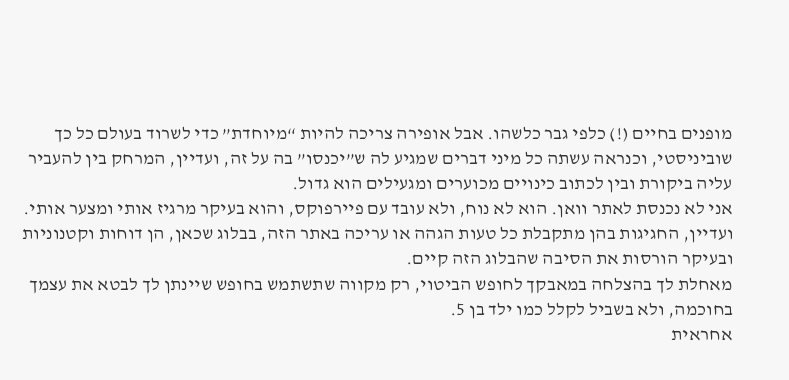מופנים בחיים (!) כלפי גבר כלשהו. אבל אופירה צריכה להיות “מיוחדת” כדי לשרוד בעולם כל כך שוביניסטי, וכנראה עשתה כל מיני דברים שמגיע לה ש”יכנסו” בה על זה, ועדיין, המרחק בין להעביר עליה ביקורת ובין לכתוב כינויים מכוערים ומגעילים הוא גדול.
אני לא נכנסת לאתר וואן. הוא לא נוח, ולא עובד עם פיירפוקס, והוא בעיקר מרגיז אותי ומצער אותי. ועדיין, החגיגות בהן מתקבלת כל טעות הגהה או עריכה באתר הזה, בבלוג שכאן, הן דוחות וקטנוניות ובעיקר הורסות את הסיבה שהבלוג הזה קיים.
מאחלת לך בהצלחה במאבקך לחופש הביטוי, רק מקווה שתשתמש בחופש שיינתן לך לבטא את עצמך בחוכמה, ולא בשביל לקלל כמו ילד בן 5.
אחראית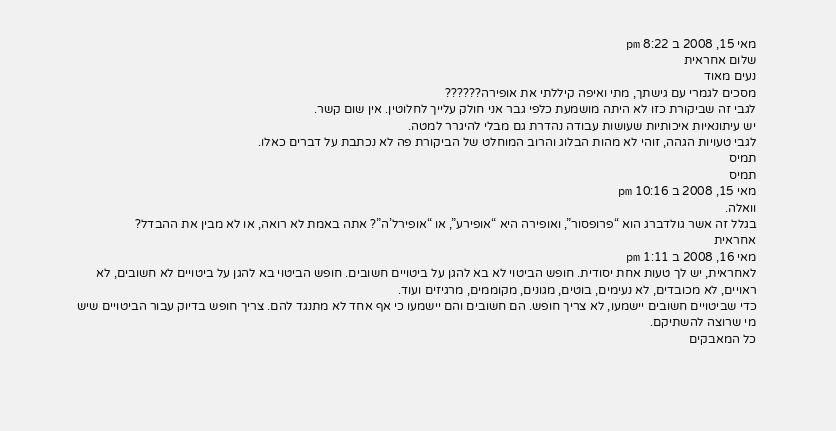מאי 15, 2008 ב 8:22 pm
שלום אחראית
נעים מאוד
מסכים לגמרי עם גישתך, מתי ואיפה קיללתי את אופירה??????
לגבי זה שביקורת כזו לא היתה מושמעת כלפי גבר אני חולק עלייך לחלוטין. אין שום קשר.
יש עיתונאיות איכותיות שעושות עבודה נהדרת גם מבלי להיגרר למטה.
לגבי טעויות הגהה, זוהי לא מהות הבלוג והרוב המוחלט של הביקורת פה לא נכתבת על דברים כאלו.
תמיס
תמיס
מאי 15, 2008 ב 10:16 pm
וואלה.
בגלל זה אשר גולדברג הוא “פרופסור”, ואופירה היא “אופירע”, או “אופירל’ה”? אתה באמת לא רואה, או לא מבין את ההבדל?
אחראית
מאי 16, 2008 ב 1:11 pm
לאחראית, יש לך טעות אחת יסודית. חופש הביטוי לא בא להגן על ביטויים חשובים. חופש הביטוי בא להגן על ביטויים לא חשובים, לא ראויים, לא מכובדים, לא נעימים, בוטים, מגונים, מקוממים, מרגיזים ועוד.
כדי שביטויים חשובים יישמעו, לא צריך חופש. הם חשובים והם יישמעו כי אף אחד לא מתנגד להם. צריך חופש בדיוק עבור הביטויים שיש מי שרוצה להשתיקם.
כל המאבקים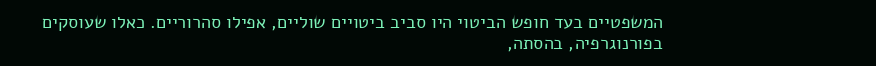המשפטיים בעד חופש הביטוי היו סביב ביטויים שוליים, אפילו סהרוריים. כאלו שעוסקים בפורנוגרפיה, בהסתה,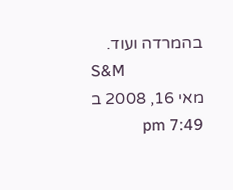בהמרדה ועוד.
S&M
מאי 16, 2008 ב 7:49 pm